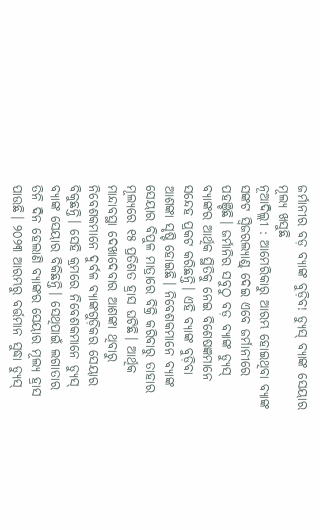ଜର୍ମାନୀର ବଡ଼ ବ୍ୟାଙ୍କ ବୁଡ଼ିବ! ଡ୍ୟୁସ୍ ବ୍ୟାଙ୍କ ସେୟାର ମୂଲ୍ୟ ଖସୁଛି
ନୂଆଦିଲ୍ଲୀ : ଆମେରିକାରୁ ଆରମ୍ଭ ହୋଇଥିବା ବ୍ୟାଙ୍କ ସଙ୍କଟ ସ୍ବିଜରଲ୍ୟାଣ୍ଡ୍ ଦେଇ ଏବେ ଜର୍ମାନୀରେ ପହଞ୍ଚିଛି। ଜର୍ମାନିର ସବୁଠୁ ବଡ଼ ବ୍ୟାଙ୍କ ଡ୍ୟୁସ୍ ବ୍ୟାଙ୍କର ଆର୍ଥିକ ସ୍ଥିତିକୁ ନେଇ ବିଶେଷଜ୍ଞମାନେ ସନ୍ଦେହ ପ୍ରକଟ କରିଛନ୍ତି। ଏହି ବ୍ୟାଙ୍କ ବୁଡ଼ିବା ଆଶଙ୍କା ସୃଷ୍ଟି ହୋଇଛି। ନିବେଶକମାନେ ବ୍ୟାଙ୍କ ସେୟାର ବିପୁଳ ମାତ୍ରାରେ ବିକ୍ରି କରିବାରୁ ତାହାର ମୂଲ୍ୟରେ ୧୫ ପ୍ରତିଶତ ହ୍ରାସ ଘଟିଛି। ଆର୍ଥିକ ମାନ୍ଦାବସ୍ଥା ଦେଖାଦେବାର ଆଶଙ୍କା ଥିବାରୁ ନିବେଶକମାନେ ଦୁର୍ବଳ ବ୍ୟାଙ୍କଗୁଡ଼ିକର ସେୟାର ବିକୁଛନ୍ତି। ସେହି କ୍ରମରେ ନିବେଶକମାନେ ଡ୍ୟୁସ୍ ବ୍ୟାଙ୍କ ସେୟାର ବିକିଛନ୍ତି। ସେଥିପାଇଁ ଲଗାତାର ତିନି ଦିନ ହେଲାଣି ବ୍ୟାଙ୍କର ସେୟାର ମୂଲ୍ୟ ହ୍ରାସ ପାଉଛି। ୨୦୨୩ ଆରମ୍ଭରୁ ବର୍ତ୍ତମାନ ସୁଦ୍ଧା ଡ୍ୟୁସ୍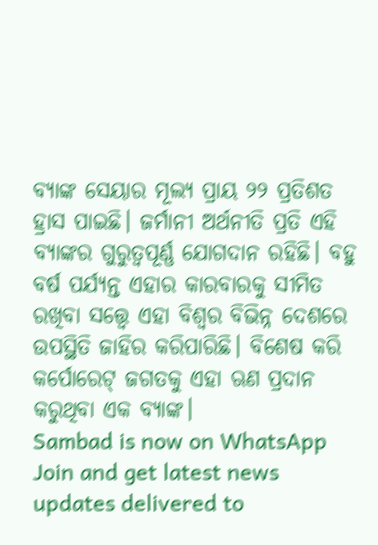ବ୍ୟାଙ୍କ ସେୟାର ମୂଲ୍ୟ ପ୍ରାୟ ୨୨ ପ୍ରତିଶତ ହ୍ରାସ ପାଇଛି। ଜର୍ମାନୀ ଅର୍ଥନୀତି ପ୍ରତି ଏହି ବ୍ୟାଙ୍କର ଗୁରୁତ୍ବପୂର୍ଣ୍ଣ ଯୋଗଦାନ ରହିଛି। ବହୁ ବର୍ଷ ପର୍ଯ୍ୟନ୍ତ ଏହାର କାରବାରକୁ ସୀମିତ ରଖିବା ସତ୍ତ୍ବେ ଏହା ବିଶ୍ବର ବିଭିନ୍ନ ଦେଶରେ ଉପସ୍ଥିତି ଜାହିର କରିପାରିଛି। ବିଶେଷ କରି କର୍ପୋରେଟ୍ ଜଗତକୁ ଏହା ଋଣ ପ୍ରଦାନ କରୁଥିବା ଏକ ବ୍ୟାଙ୍କ।
Sambad is now on WhatsApp
Join and get latest news updates delivered to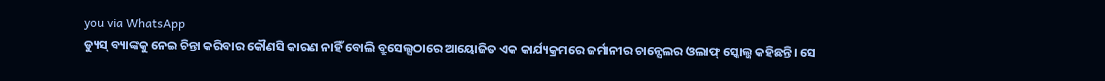you via WhatsApp
ଡ୍ୟୁସ୍ ବ୍ୟାଙ୍କକୁ ନେଇ ଚିନ୍ତା କରିବାର କୌଣସି କାରଣ ନାହିଁ ବୋଲି ବ୍ରୁସେଲ୍ସଠାରେ ଆୟୋଜିତ ଏକ କାର୍ଯ୍ୟକ୍ରମରେ ଜର୍ମାନୀର ଚାନ୍ସେଲର ଓଲାଫ୍ ସ୍କୋଲ୍ଜ କହିଛନ୍ତି। ସେ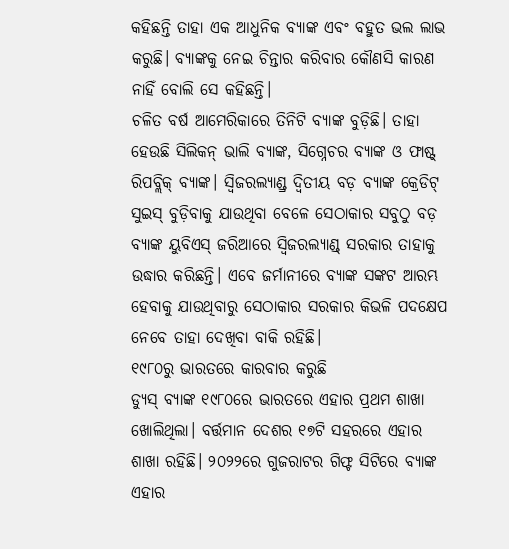କହିଛନ୍ତି ତାହା ଏକ ଆଧୁନିକ ବ୍ୟାଙ୍କ ଏବଂ ବହୁତ ଭଲ ଲାଭ କରୁଛି। ବ୍ୟାଙ୍କକୁ ନେଇ ଚିନ୍ତାର କରିବାର କୌଣସି କାରଣ ନାହିଁ ବୋଲି ସେ କହିଛନ୍ତି।
ଚଳିତ ବର୍ଷ ଆମେରିକାରେ ତିନିଟି ବ୍ୟାଙ୍କ ବୁଡ଼ିଛି। ତାହା ହେଉଛି ସିଲିକନ୍ ଭାଲି ବ୍ୟାଙ୍କ, ସିଗ୍ନେଚର ବ୍ୟାଙ୍କ ଓ ଫାଷ୍ଟ୍ ରିପବ୍ଲିକ୍ ବ୍ୟାଙ୍କ। ସ୍ବିଜରଲ୍ୟାଣ୍ଡ୍ର ଦ୍ବିତୀୟ ବଡ଼ ବ୍ୟାଙ୍କ କ୍ରେଡିଟ୍ ସୁଇସ୍ ବୁଡ଼ିବାକୁ ଯାଉଥିବା ବେଳେ ସେଠାକାର ସବୁଠୁ ବଡ଼ ବ୍ୟାଙ୍କ ୟୁବିଏସ୍ ଜରିଆରେ ସ୍ବିଜରଲ୍ୟାଣ୍ଡ୍ ସରକାର ତାହାକୁ ଉଦ୍ଧାର କରିଛନ୍ତି। ଏବେ ଜର୍ମାନୀରେ ବ୍ୟାଙ୍କ ସଙ୍କଟ ଆରମ୍ଭ ହେବାକୁ ଯାଉଥିବାରୁ ସେଠାକାର ସରକାର କିଭଳି ପଦକ୍ଷେପ ନେବେ ତାହା ଦେଖିବା ବାକି ରହିଛି।
୧୯୮୦ରୁ ଭାରତରେ କାରବାର କରୁଛି
ଡ୍ୟୁସ୍ ବ୍ୟାଙ୍କ ୧୯୮୦ରେ ଭାରତରେ ଏହାର ପ୍ରଥମ ଶାଖା ଖୋଲିଥିଲା। ବର୍ତ୍ତମାନ ଦେଶର ୧୭ଟି ସହରରେ ଏହାର ଶାଖା ରହିଛି। ୨୦୨୨ରେ ଗୁଜରାଟର ଗିଫ୍ଟ ସିଟିରେ ବ୍ୟାଙ୍କ ଏହାର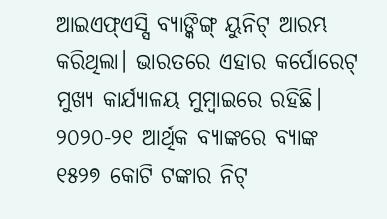ଆଇଏଫ୍ଏସ୍ସି ବ୍ୟାଙ୍କିଙ୍ଗ୍ ୟୁନିଟ୍ ଆରମ୍ଭ କରିଥିଲା। ଭାରତରେ ଏହାର କର୍ପୋରେଟ୍ ମୁଖ୍ୟ କାର୍ଯ୍ୟାଳୟ ମୁମ୍ବାଇରେ ରହିଛି। ୨୦୨୦-୨୧ ଆର୍ଥିକ ବ୍ୟାଙ୍କରେ ବ୍ୟାଙ୍କ ୧୫୨୭ କୋଟି ଟଙ୍କାର ନିଟ୍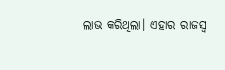ଲାଭ କରିଥିଲା। ଏହାର ରାଜସ୍ବ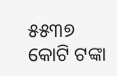୫୫୩୭ କୋଟି ଟଙ୍କା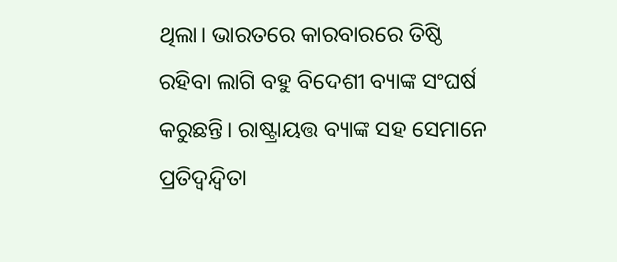ଥିଲା। ଭାରତରେ କାରବାରରେ ତିଷ୍ଠି ରହିବା ଲାଗି ବହୁ ବିଦେଶୀ ବ୍ୟାଙ୍କ ସଂଘର୍ଷ କରୁଛନ୍ତି। ରାଷ୍ଟ୍ରାୟତ୍ତ ବ୍ୟାଙ୍କ ସହ ସେମାନେ ପ୍ରତିଦ୍ବନ୍ଦ୍ବିତା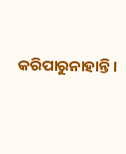କରିପାରୁନାହାନ୍ତି।